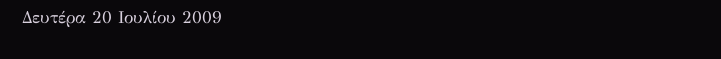Δευτέρα 20 Ιουλίου 2009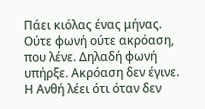Πάει κιόλας ένας μήνας. Ούτε φωνή ούτε ακρόαση, που λένε. Δηλαδή φωνή υπήρξε. Ακρόαση δεν έγινε. Η Ανθή λέει ότι όταν δεν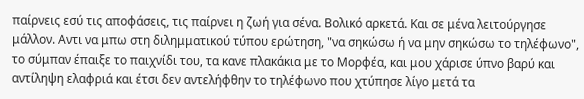παίρνεις εσύ τις αποφάσεις, τις παίρνει η ζωή για σένα. Βολικό αρκετά. Και σε μένα λειτούργησε μάλλον. Αντι να μπω στη διλημματικού τύπου ερώτηση, "να σηκώσω ή να μην σηκώσω το τηλέφωνο", το σύμπαν έπαιξε το παιχνίδι του, τα κανε πλακάκια με το Μορφέα, και μου χάρισε ύπνο βαρύ και αντίληψη ελαφριά και έτσι δεν αντελήφθην το τηλέφωνο που χτύπησε λίγο μετά τα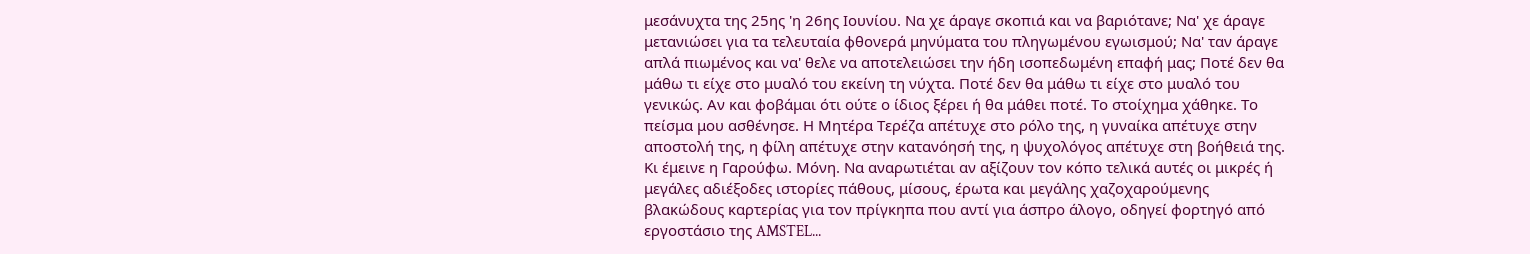μεσάνυχτα της 25ης 'η 26ης Ιουνίου. Να χε άραγε σκοπιά και να βαριότανε; Να' χε άραγε μετανιώσει για τα τελευταία φθονερά μηνύματα του πληγωμένου εγωισμού; Να' ταν άραγε απλά πιωμένος και να' θελε να αποτελειώσει την ήδη ισοπεδωμένη επαφή μας; Ποτέ δεν θα μάθω τι είχε στο μυαλό του εκείνη τη νύχτα. Ποτέ δεν θα μάθω τι είχε στο μυαλό του γενικώς. Αν και φοβάμαι ότι ούτε ο ίδιος ξέρει ή θα μάθει ποτέ. Το στοίχημα χάθηκε. Το πείσμα μου ασθένησε. Η Μητέρα Τερέζα απέτυχε στο ρόλο της, η γυναίκα απέτυχε στην αποστολή της, η φίλη απέτυχε στην κατανόησή της, η ψυχολόγος απέτυχε στη βοήθειά της. Κι έμεινε η Γαρούφω. Μόνη. Να αναρωτιέται αν αξίζουν τον κόπο τελικά αυτές οι μικρές ή μεγάλες αδιέξοδες ιστορίες πάθους, μίσους, έρωτα και μεγάλης χαζοχαρούμενης βλακώδους καρτερίας για τον πρίγκηπα που αντί για άσπρο άλογο, οδηγεί φορτηγό από εργοστάσιο της AMSTEL...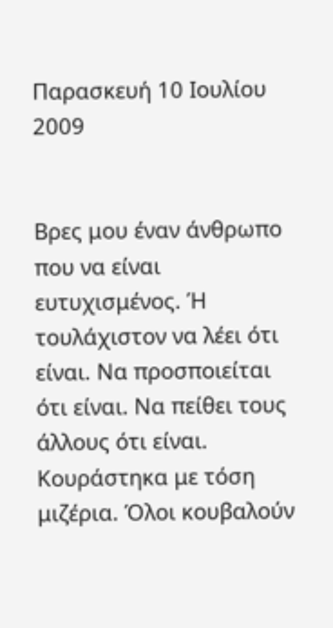Παρασκευή 10 Ιουλίου 2009


Βρες μου έναν άνθρωπο που να είναι ευτυχισμένος. Ή τουλάχιστον να λέει ότι είναι. Να προσποιείται ότι είναι. Να πείθει τους άλλους ότι είναι. Κουράστηκα με τόση μιζέρια. Όλοι κουβαλούν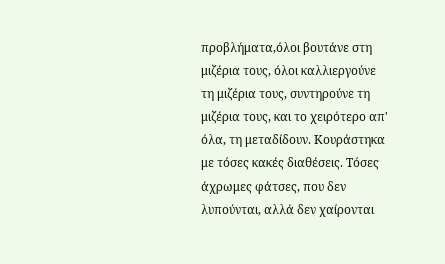προβλήματα,όλοι βουτάνε στη μιζέρια τους, όλοι καλλιεργούνε τη μιζέρια τους, συντηρούνε τη μιζέρια τους, και το χειρότερο απ' όλα, τη μεταδίδουν. Κουράστηκα με τόσες κακές διαθέσεις. Τόσες άχρωμες φάτσες, που δεν λυπούνται, αλλά δεν χαίρονται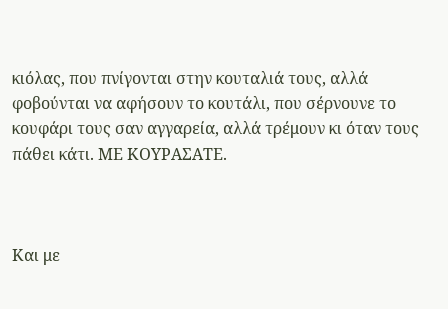κιόλας, που πνίγονται στην κουταλιά τους, αλλά φοβούνται να αφήσουν το κουτάλι, που σέρνουνε το κουφάρι τους σαν αγγαρεία, αλλά τρέμουν κι όταν τους πάθει κάτι. ΜΕ ΚΟΥΡΑΣΑΤΕ.



Και με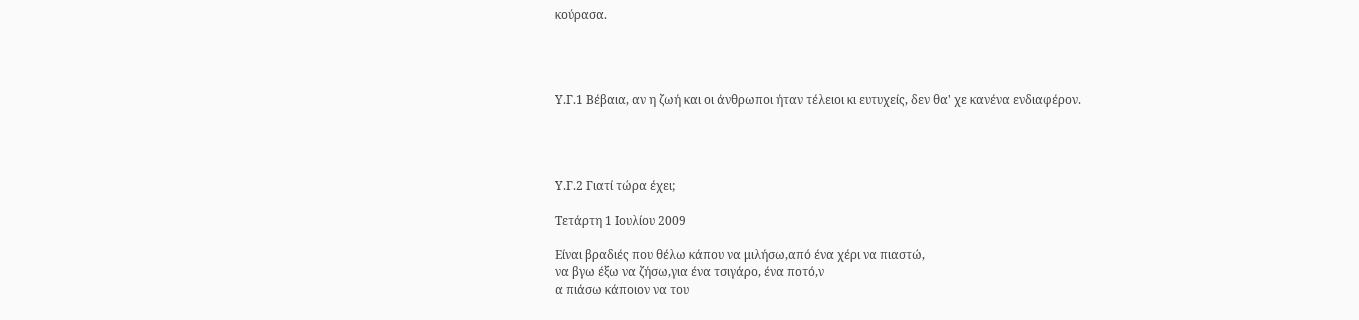κούρασα.




Υ.Γ.1 Βέβαια, αν η ζωή και οι άνθρωποι ήταν τέλειοι κι ευτυχείς, δεν θα' χε κανένα ενδιαφέρον.




Υ.Γ.2 Γιατί τώρα έχει;

Τετάρτη 1 Ιουλίου 2009

Είναι βραδιές που θέλω κάπου να μιλήσω,από ένα χέρι να πιαστώ,
να βγω έξω να ζήσω,για ένα τσιγάρο, ένα ποτό,ν
α πιάσω κάποιον να του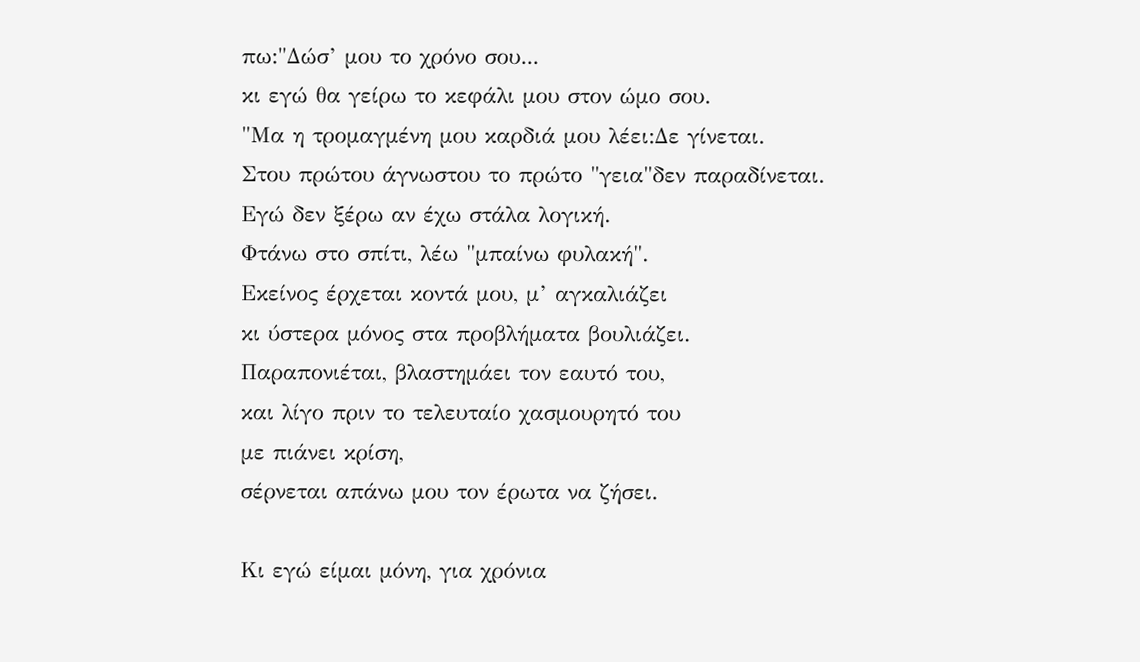πω:"Δώσ’ μου το χρόνο σου...
κι εγώ θα γείρω το κεφάλι μου στον ώμο σου.
"Μα η τρομαγμένη μου καρδιά μου λέει:Δε γίνεται.
Στου πρώτου άγνωστου το πρώτο "γεια"δεν παραδίνεται.
Εγώ δεν ξέρω αν έχω στάλα λογική.
Φτάνω στο σπίτι, λέω "μπαίνω φυλακή".
Εκείνος έρχεται κοντά μου, μ’ αγκαλιάζει
κι ύστερα μόνος στα προβλήματα βουλιάζει.
Παραπονιέται, βλαστημάει τον εαυτό του,
και λίγο πριν το τελευταίο χασμουρητό του
με πιάνει κρίση,
σέρνεται απάνω μου τον έρωτα να ζήσει.

Κι εγώ είμαι μόνη, για χρόνια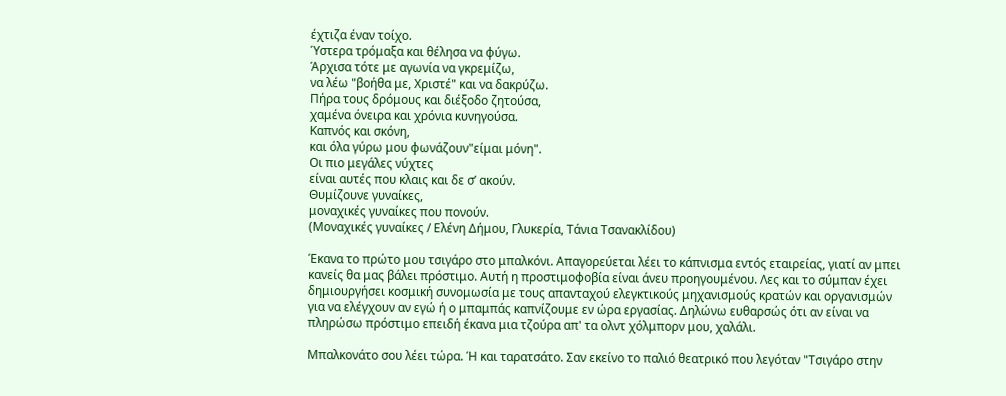έχτιζα έναν τοίχο.
Ύστερα τρόμαξα και θέλησα να φύγω.
Άρχισα τότε με αγωνία να γκρεμίζω,
να λέω "βοήθα με, Χριστέ" και να δακρύζω.
Πήρα τους δρόμους και διέξοδο ζητούσα,
χαμένα όνειρα και χρόνια κυνηγούσα.
Καπνός και σκόνη,
και όλα γύρω μου φωνάζουν"είμαι μόνη".
Οι πιο μεγάλες νύχτες
είναι αυτές που κλαις και δε σ’ ακούν.
Θυμίζουνε γυναίκες,
μοναχικές γυναίκες που πονούν.
(Μοναχικές γυναίκες / Ελένη Δήμου, Γλυκερία, Τάνια Τσανακλίδου)

Έκανα το πρώτο μου τσιγάρο στο μπαλκόνι. Απαγορεύεται λέει το κάπνισμα εντός εταιρείας, γιατί αν μπει κανείς θα μας βάλει πρόστιμο. Αυτή η προστιμοφοβία είναι άνευ προηγουμένου. Λες και το σύμπαν έχει δημιουργήσει κοσμική συνομωσία με τους απανταχού ελεγκτικούς μηχανισμούς κρατών και οργανισμών για να ελέγχουν αν εγώ ή ο μπαμπάς καπνίζουμε εν ώρα εργασίας. Δηλώνω ευθαρσώς ότι αν είναι να πληρώσω πρόστιμο επειδή έκανα μια τζούρα απ' τα ολντ χόλμπορν μου, χαλάλι.

Μπαλκονάτο σου λέει τώρα. Ή και ταρατσάτο. Σαν εκείνο το παλιό θεατρικό που λεγόταν "Τσιγάρο στην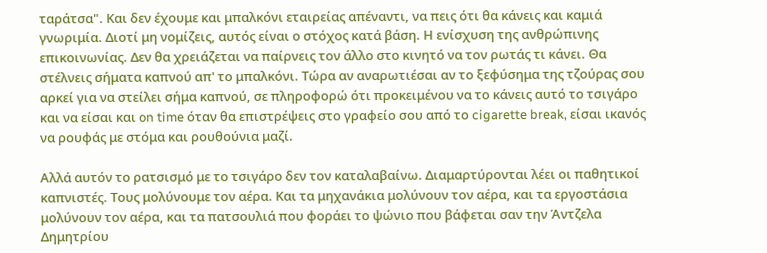ταράτσα". Και δεν έχουμε και μπαλκόνι εταιρείας απέναντι, να πεις ότι θα κάνεις και καμιά γνωριμία. Διοτί μη νομίζεις, αυτός είναι ο στόχος κατά βάση. Η ενίσχυση της ανθρώπινης επικοινωνίας. Δεν θα χρειάζεται να παίρνεις τον άλλο στο κινητό να τον ρωτάς τι κάνει. Θα στέλνεις σήματα καπνού απ' το μπαλκόνι. Τώρα αν αναρωτιέσαι αν το ξεφύσημα της τζούρας σου αρκεί για να στείλει σήμα καπνού, σε πληροφορώ ότι προκειμένου να το κάνεις αυτό το τσιγάρο και να είσαι και on time όταν θα επιστρέψεις στο γραφείο σου από το cigarette break, είσαι ικανός να ρουφάς με στόμα και ρουθούνια μαζί.

Αλλά αυτόν το ρατσισμό με το τσιγάρο δεν τον καταλαβαίνω. Διαμαρτύρονται λέει οι παθητικοί καπνιστές. Τους μολύνουμε τον αέρα. Και τα μηχανάκια μολύνουν τον αέρα, και τα εργοστάσια μολύνουν τον αέρα, και τα πατσουλιά που φοράει το ψώνιο που βάφεται σαν την Άντζελα Δημητρίου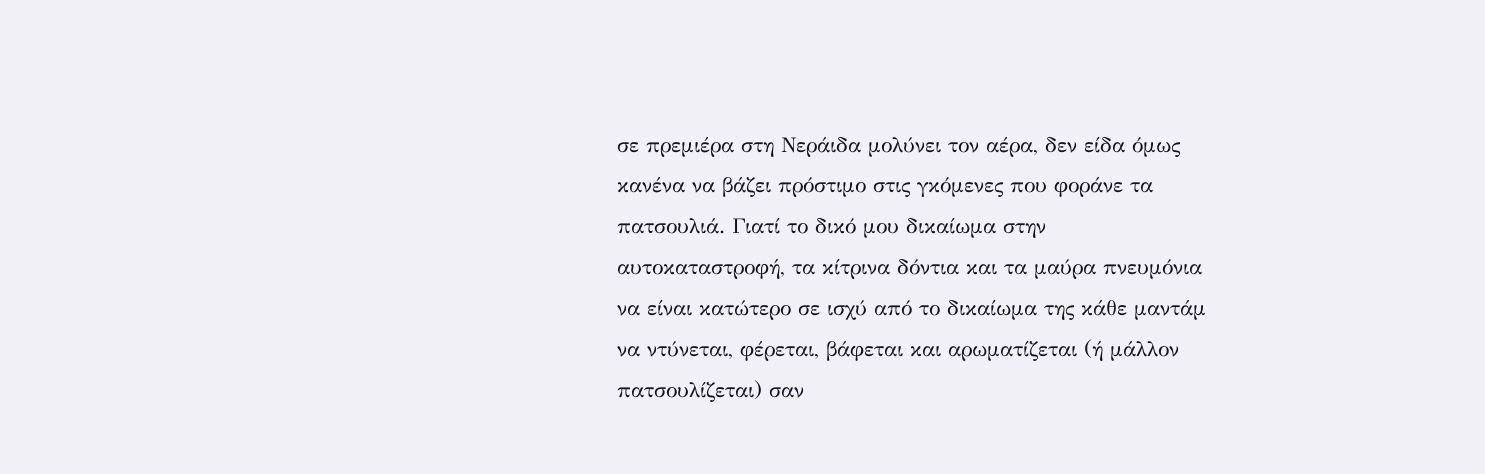σε πρεμιέρα στη Νεράιδα μολύνει τον αέρα, δεν είδα όμως κανένα να βάζει πρόστιμο στις γκόμενες που φοράνε τα πατσουλιά. Γιατί το δικό μου δικαίωμα στην αυτοκαταστροφή, τα κίτρινα δόντια και τα μαύρα πνευμόνια να είναι κατώτερο σε ισχύ από το δικαίωμα της κάθε μαντάμ να ντύνεται, φέρεται, βάφεται και αρωματίζεται (ή μάλλον πατσουλίζεται) σαν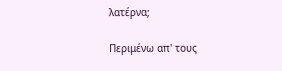λατέρνα;

Περιμένω απ' τους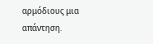αρμόδιους μια απάντηση.